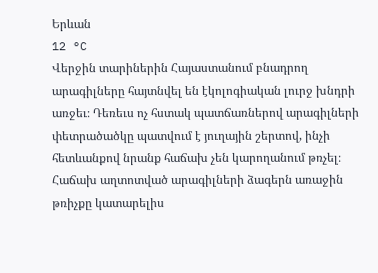Երևան
12 °C
Վերջին տարիներին Հայաստանում բնադրող արագիլները հայտնվել են էկոլոգիական լուրջ խնդրի առջեւ։ Դեռեւս ոչ հստակ պատճառներով արագիլների փետրածածկը պատվում է յուղային շերտով, ինչի հետևանքով նրանք հաճախ չեն կարողանում թռչել։ Հաճախ աղտոտված արագիլների ձագերն առաջին թռիչքը կատարելիս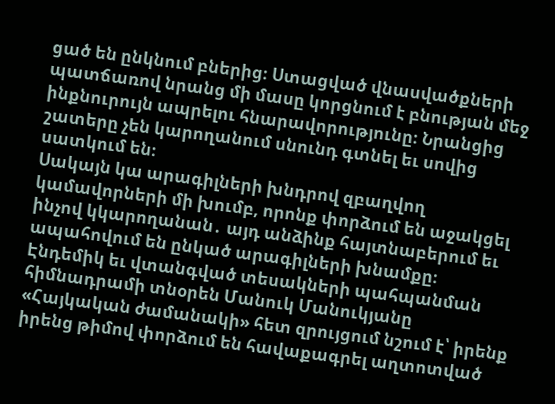ցած են ընկնում բներից։ Ստացված վնասվածքների պատճառով նրանց մի մասը կորցնում է բնության մեջ ինքնուրույն ապրելու հնարավորությունը։ Նրանցից շատերը չեն կարողանում սնունդ գտնել եւ սովից սատկում են։
Սակայն կա արագիլների խնդրով զբաղվող կամավորների մի խումբ, որոնք փորձում են աջակցել ինչով կկարողանան․ այդ անձինք հայտնաբերում եւ ապահովում են ընկած արագիլների խնամքը։
Էնդեմիկ եւ վտանգված տեսակների պահպանման հիմնադրամի տնօրեն Մանուկ Մանուկյանը «Հայկական ժամանակի» հետ զրույցում նշում է՝ իրենք իրենց թիմով փորձում են հավաքագրել աղտոտված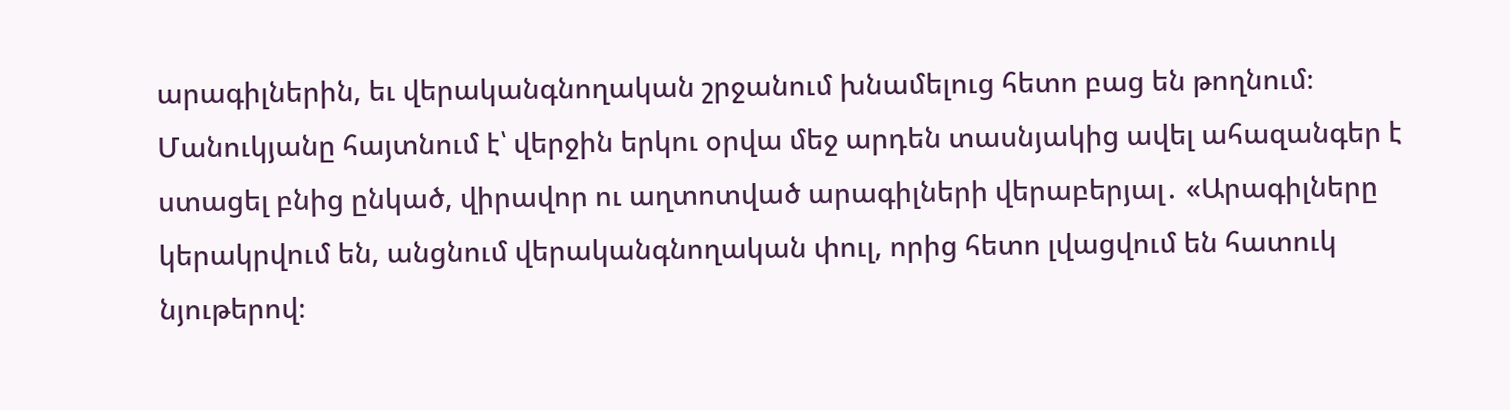արագիլներին, եւ վերականգնողական շրջանում խնամելուց հետո բաց են թողնում։ Մանուկյանը հայտնում է՝ վերջին երկու օրվա մեջ արդեն տասնյակից ավել ահազանգեր է ստացել բնից ընկած, վիրավոր ու աղտոտված արագիլների վերաբերյալ․ «Արագիլները կերակրվում են, անցնում վերականգնողական փուլ, որից հետո լվացվում են հատուկ նյութերով։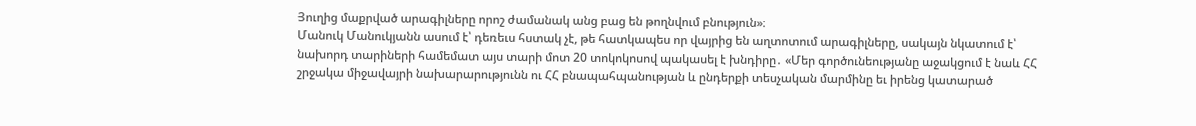Յուղից մաքրված արագիլները որոշ ժամանակ անց բաց են թողնվում բնություն»։
Մանուկ Մանուկյանն ասում է՝ դեռեւս հստակ չէ, թե հատկապես որ վայրից են աղտոտում արագիլները, սակայն նկատում է՝ նախորդ տարիների համեմատ այս տարի մոտ 20 տոկոկոսով պակասել է խնդիրը․ «Մեր գործունեությանը աջակցում է նաև ՀՀ շրջակա միջավայրի նախարարությունն ու ՀՀ բնապահպանության և ընդերքի տեսչական մարմինը եւ իրենց կատարած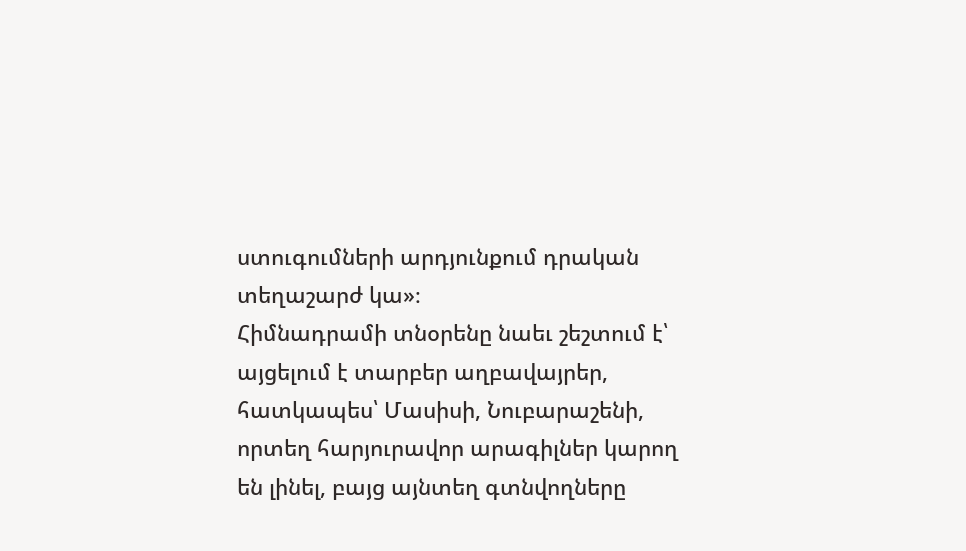ստուգումների արդյունքում դրական տեղաշարժ կա»։
Հիմնադրամի տնօրենը նաեւ շեշտում է՝ այցելում է տարբեր աղբավայրեր, հատկապես՝ Մասիսի, Նուբարաշենի, որտեղ հարյուրավոր արագիլներ կարող են լինել, բայց այնտեղ գտնվողները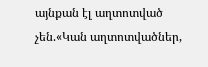այնքան էլ աղտոտված չեն.«Կան աղտոտվածներ,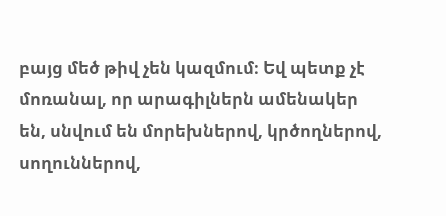բայց մեծ թիվ չեն կազմում։ Եվ պետք չէ մոռանալ, որ արագիլներն ամենակեր են, սնվում են մորեխներով, կրծողներով, սողուններով,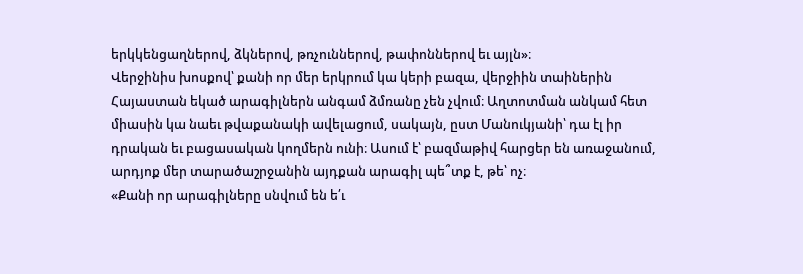երկկենցաղներով, ձկներով, թռչուններով, թափոններով եւ այլն»։
Վերջինիս խոսքով՝ քանի որ մեր երկրում կա կերի բազա, վերջիին տաիներին Հայաստան եկած արագիլներն անգամ ձմռանը չեն չվում։ Աղտոտման անկամ հետ միասին կա նաեւ թվաքանակի ավելացում, սակայն, ըստ Մանուկյանի՝ դա էլ իր դրական եւ բացասական կողմերն ունի։ Ասում է՝ բազմաթիվ հարցեր են առաջանում, արդյոք մեր տարածաշրջանին այդքան արագիլ պե՞տք է, թե՝ ոչ։
«Քանի որ արագիլները սնվում են ե՛ւ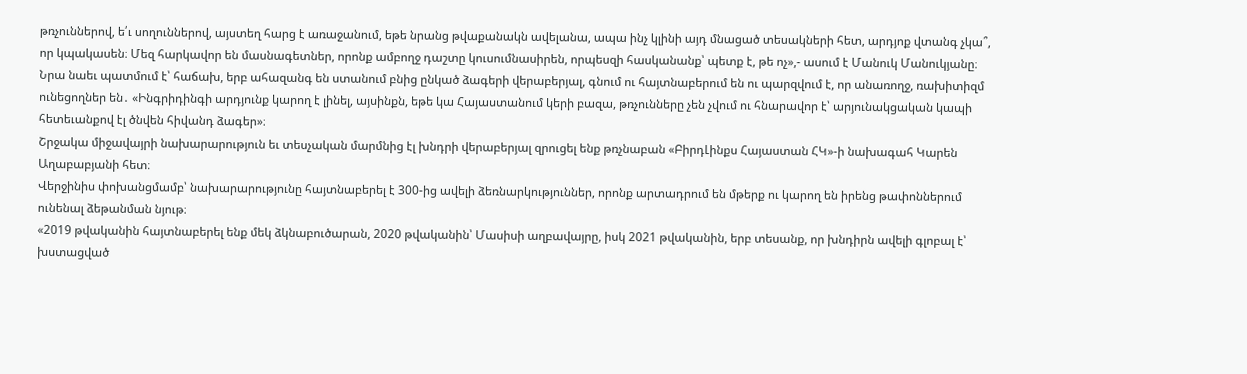թռչուններով, ե՛ւ սողուններով, այստեղ հարց է առաջանում, եթե նրանց թվաքանակն ավելանա, ապա ինչ կլինի այդ մնացած տեսակների հետ, արդյոք վտանգ չկա՞, որ կպակասեն։ Մեզ հարկավոր են մասնագետներ, որոնք ամբողջ դաշտը կուսումնասիրեն, որպեսզի հասկանանք՝ պետք է, թե ոչ»,- ասում է Մանուկ Մանուկյանը։
Նրա նաեւ պատմում է՝ հաճախ, երբ ահազանգ են ստանում բնից ընկած ձագերի վերաբերյալ, գնում ու հայտնաբերում են ու պարզվում է, որ անառողջ, ռախիտիզմ ունեցողներ են․ «Ինգրիդինգի արդյունք կարող է լինել, այսինքն, եթե կա Հայաստանում կերի բազա, թռչունները չեն չվում ու հնարավոր է՝ արյունակցական կապի հետեւանքով էլ ծնվեն հիվանդ ձագեր»։
Շրջակա միջավայրի նախարարություն եւ տեսչական մարմնից էլ խնդրի վերաբերյալ զրուցել ենք թռչնաբան «ԲիրդԼինքս Հայաստան ՀԿ»-ի նախագահ Կարեն Աղաբաբյանի հետ։
Վերջինիս փոխանցմամբ՝ նախարարությունը հայտնաբերել է 300-ից ավելի ձեռնարկություններ, որոնք արտադրում են մթերք ու կարող են իրենց թափոններում ունենալ ձեթանման նյութ։
«2019 թվականին հայտնաբերել ենք մեկ ձկնաբուծարան, 2020 թվականին՝ Մասիսի աղբավայրը, իսկ 2021 թվականին, երբ տեսանք, որ խնդիրն ավելի գլոբալ է՝ խստացված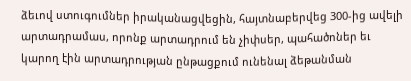ձեւով ստուգումներ իրականացվեցին, հայտնաբերվեց 300-ից ավելի արտադրամաս, որոնք արտադրում են չիփսեր, պահածոներ եւ կարող էին արտադրության ընթացքում ունենալ ձեթանման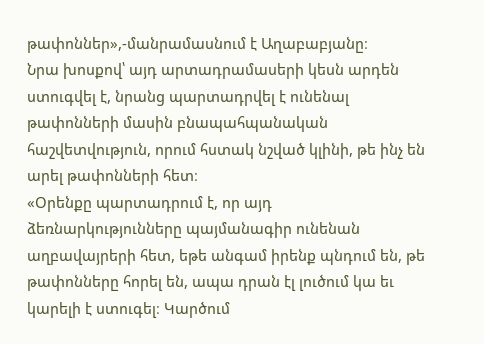թափոններ»,-մանրամասնում է Աղաբաբյանը։
Նրա խոսքով՝ այդ արտադրամասերի կեսն արդեն ստուգվել է, նրանց պարտադրվել է ունենալ թափոնների մասին բնապահպանական հաշվետվություն, որում հստակ նշված կլինի, թե ինչ են արել թափոնների հետ։
«Օրենքը պարտադրում է, որ այդ ձեռնարկությունները պայմանագիր ունենան աղբավայրերի հետ, եթե անգամ իրենք պնդում են, թե թափոնները հորել են, ապա դրան էլ լուծում կա եւ կարելի է ստուգել։ Կարծում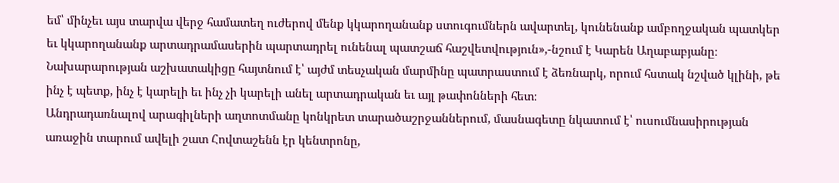եմ՝ մինչեւ այս տարվա վերջ համատեղ ուժերով մենք կկարողանանք ստուգումներն ավարտել, կունենանք ամբողջական պատկեր եւ կկարողանանք արտադրամասերին պարտադրել ունենալ պատշաճ հաշվետվություն»,-նշում է Կարեն Աղաբաբյանը։
Նախարարության աշխատակիցը հայտնում է՝ այժմ տեսչական մարմինը պատրաստում է ձեռնարկ, որում հստակ նշված կլինի, թե ինչ է պետք, ինչ է կարելի եւ ինչ չի կարելի անել արտադրական եւ այլ թափոնների հետ։
Անդրադառնալով արագիլների աղտոտմանը կոնկրետ տարածաշրջաններում, մասնագետը նկատում է՝ ուսումնասիրության առաջին տարում ավելի շատ Հովտաշենն էր կենտրոնը,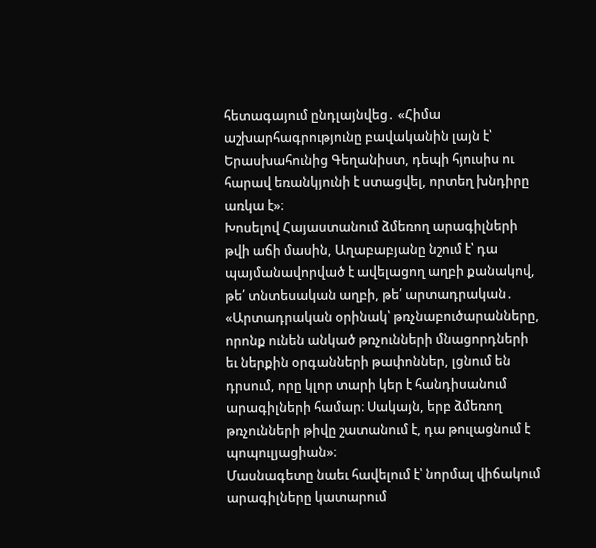հետագայում ընդլայնվեց․ «Հիմա աշխարհագրությունը բավականին լայն է՝ Երասխահունից Գեղանիստ, դեպի հյուսիս ու հարավ եռանկյունի է ստացվել, որտեղ խնդիրը առկա է»։
Խոսելով Հայաստանում ձմեռող արագիլների թվի աճի մասին, Աղաբաբյանը նշում է՝ դա պայմանավորված է ավելացող աղբի քանակով, թե՛ տնտեսական աղբի, թե՛ արտադրական․ «Արտադրական օրինակ՝ թռչնաբուծարանները, որոնք ունեն անկած թռչունների մնացորդների եւ ներքին օրգանների թափոններ, լցնում են դրսում, որը կլոր տարի կեր է հանդիսանում արագիլների համար։ Սակայն, երբ ձմեռող թռչունների թիվը շատանում է, դա թուլացնում է պոպուլյացիան»։
Մասնագետը նաեւ հավելում է՝ նորմալ վիճակում արագիլները կատարում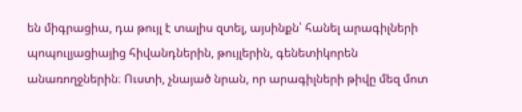են միգրացիա, դա թույլ է տալիս զտել, այսինքն՝ հանել արագիլների պոպուլյացիայից հիվանդներին, թույլերին, գենետիկորեն անառողջներին։ Ուստի, չնայած նրան, որ արագիլների թիվը մեզ մոտ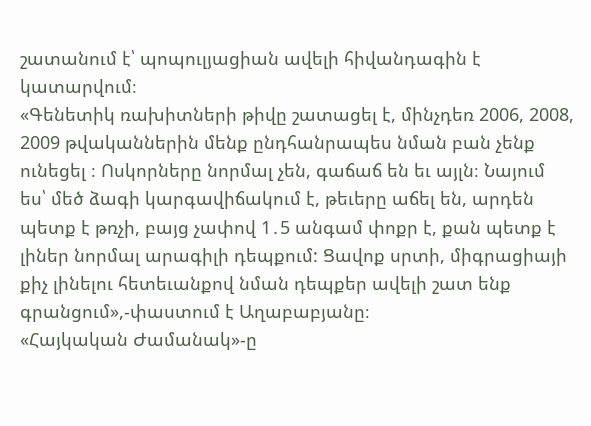շատանում է՝ պոպուլյացիան ավելի հիվանդագին է կատարվում։
«Գենետիկ ռախիտների թիվը շատացել է, մինչդեռ 2006, 2008, 2009 թվականներին մենք ընդհանրապես նման բան չենք ունեցել ։ Ոսկորները նորմալ չեն, գաճաճ են եւ այլն։ Նայում ես՝ մեծ ձագի կարգավիճակում է, թեւերը աճել են, արդեն պետք է թռչի, բայց չափով 1․5 անգամ փոքր է, քան պետք է լիներ նորմալ արագիլի դեպքում: Ցավոք սրտի, միգրացիայի քիչ լինելու հետեւանքով նման դեպքեր ավելի շատ ենք գրանցում»,-փաստում է Աղաբաբյանը։
«Հայկական Ժամանակ»-ը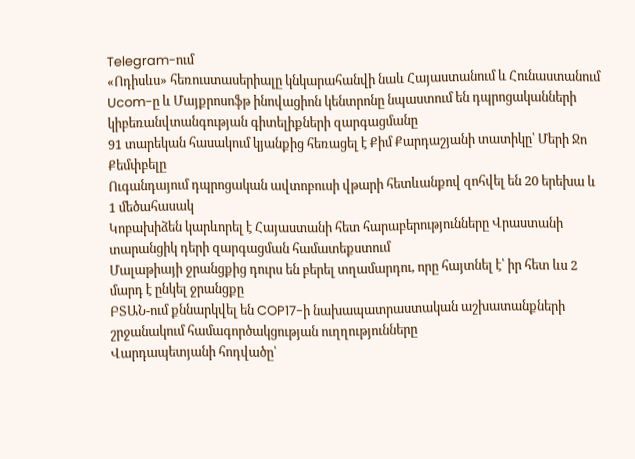Telegram-ում
«Ոդիսևս» հեռուստասերիալը կնկարահանվի նաև Հայաստանում և Հունաստանում
Ucom-ը և Մայքրոսոֆթ ինովացիոն կենտրոնը նպաստում են դպրոցականների կիբեռանվտանգության գիտելիքների զարգացմանը
91 տարեկան հասակում կյանքից հեռացել է Քիմ Քարդաշյանի տատիկը՝ Մերի Ջո Քեմփբելը
Ուգանդայում դպրոցական ավտոբուսի վթարի հետևանքով զոհվել են 20 երեխա և 1 մեծահասակ
Կոբախիձեն կարևորել է Հայաստանի հետ հարաբերությունները Վրաստանի տարանցիկ դերի զարգացման համատեքստում
Մալաթիայի ջրանցքից դուրս են բերել տղամարդու, որը հայտնել է՝ իր հետ ևս 2 մարդ է ընկել ջրանցքը
ԲՏԱՆ-ում քննարկվել են COP17-ի նախապատրաստական աշխատանքների շրջանակում համագործակցության ուղղությունները
Վարդապետյանի հոդվածը՝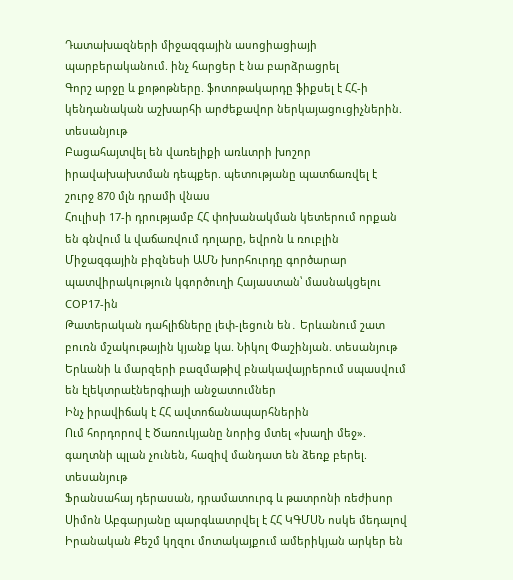Դատախազների միջազգային ասոցիացիայի պարբերականում. ինչ հարցեր է նա բարձրացրել
Գորշ արջը և քոթոթները. ֆոտոթակարդը ֆիքսել է ՀՀ-ի կենդանական աշխարհի արժեքավոր ներկայացուցիչներին. տեսանյութ
Բացահայտվել են վառելիքի առևտրի խոշոր իրավախախտման դեպքեր. պետությանը պատճառվել է շուրջ 870 մլն դրամի վնաս
Հուլիսի 17-ի դրությամբ ՀՀ փոխանակման կետերում որքան են գնվում և վաճառվում դոլարը, եվրոն և ռուբլին
Միջազգային բիզնեսի ԱՄՆ խորհուրդը գործարար պատվիրակություն կգործուղի Հայաստան՝ մասնակցելու COP17-ին
Թատերական դահլիճները լեփ-լեցուն են․ Երևանում շատ բուռն մշակութային կյանք կա. Նիկոլ Փաշինյան. տեսանյութ
Երևանի և մարզերի բազմաթիվ բնակավայրերում սպասվում են էլեկտրաէներգիայի անջատումներ
Ինչ իրավիճակ է ՀՀ ավտոճանապարհներին
Ում հորդորով է Ծառուկյանը նորից մտել «խաղի մեջ». գաղտնի պլան չունեն, հազիվ մանդատ են ձեռք բերել. տեսանյութ
Ֆրանսահայ դերասան, դրամատուրգ և թատրոնի ռեժիսոր Սիմոն Աբգարյանը պարգևատրվել է ՀՀ ԿԳՄՍՆ ոսկե մեդալով
Իրանական Քեշմ կղզու մոտակայքում ամերիկյան արկեր են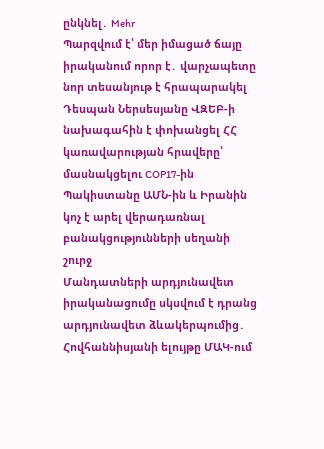ընկնել․ Mehr
Պարզվում է՝ մեր իմացած ճայը իրականում որոր է․ վարչապետը նոր տեսանյութ է հրապարակել
Դեսպան Ներսեսյանը ՎԶԵԲ-ի նախագահին է փոխանցել ՀՀ կառավարության հրավերը՝ մասնակցելու COP17-ին
Պակիստանը ԱՄՆ-ին և Իրանին կոչ է արել վերադառնալ բանակցությունների սեղանի շուրջ
Մանդատների արդյունավետ իրականացումը սկսվում է դրանց արդյունավետ ձևակերպումից․ Հովհաննիսյանի ելույթը ՄԱԿ-ում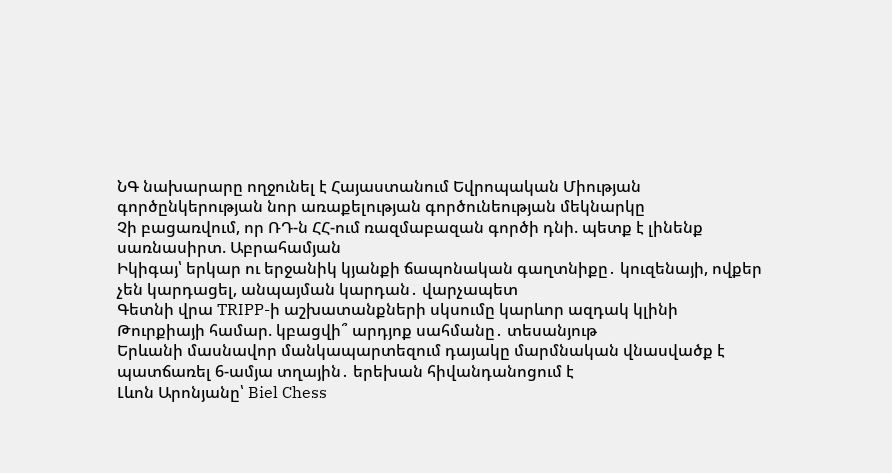ՆԳ նախարարը ողջունել է Հայաստանում Եվրոպական Միության գործընկերության նոր առաքելության գործունեության մեկնարկը
Չի բացառվում, որ ՌԴ-ն ՀՀ-ում ռազմաբազան գործի դնի. պետք է լինենք սառնասիրտ. Աբրահամյան
Իկիգայ՝ երկար ու երջանիկ կյանքի ճապոնական գաղտնիքը․ կուզենայի, ովքեր չեն կարդացել, անպայման կարդան․ վարչապետ
Գետնի վրա TRIPP-ի աշխատանքների սկսումը կարևոր ազդակ կլինի Թուրքիայի համար. կբացվի՞ արդյոք սահմանը․ տեսանյութ
Երևանի մասնավոր մանկապարտեզում դայակը մարմնական վնասվածք է պատճառել 6-ամյա տղային․ երեխան հիվանդանոցում է
Լևոն Արոնյանը՝ Biel Chess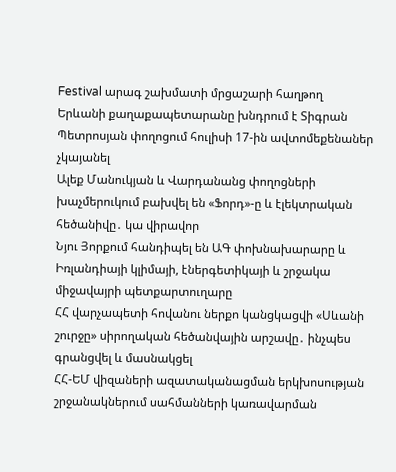Festival արագ շախմատի մրցաշարի հաղթող
Երևանի քաղաքապետարանը խնդրում է Տիգրան Պետրոսյան փողոցում հուլիսի 17-ին ավտոմեքենաներ չկայանել
Ալեք Մանուկյան և Վարդանանց փողոցների խաչմերուկում բախվել են «Ֆորդ»-ը և էլեկտրական հեծանիվը․ կա վիրավոր
Նյու Յորքում հանդիպել են ԱԳ փոխնախարարը և Իռլանդիայի կլիմայի, էներգետիկայի և շրջակա միջավայրի պետքարտուղարը
ՀՀ վարչապետի հովանու ներքո կանցկացվի «Սևանի շուրջը» սիրողական հեծանվային արշավը․ ինչպես գրանցվել և մասնակցել
ՀՀ-ԵՄ վիզաների ազատականացման երկխոսության շրջանակներում սահմանների կառավարման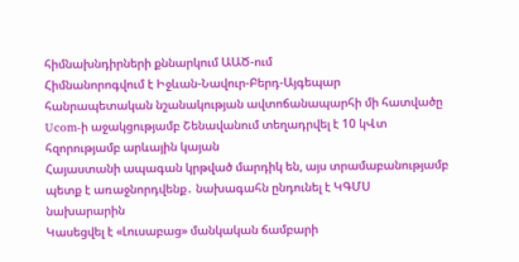հիմնախնդիրների քննարկում ԱԱԾ-ում
Հիմնանորոգվում է Իջևան-Նավուր-Բերդ-Այգեպար հանրապետական նշանակության ավտոճանապարհի մի հատվածը
Ucom-ի աջակցությամբ Շենավանում տեղադրվել է 10 կՎտ հզորությամբ արևային կայան
Հայաստանի ապագան կրթված մարդիկ են, այս տրամաբանությամբ պետք է առաջնորդվենք․ նախագահն ընդունել է ԿԳՄՍ նախարարին
Կասեցվել է «Լուսաբաց» մանկական ճամբարի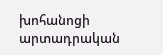խոհանոցի արտադրական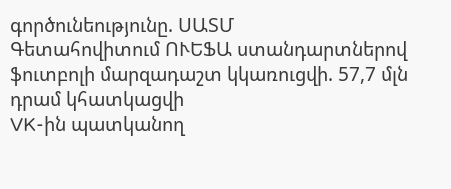գործունեությունը. ՍԱՏՄ
Գետահովիտում ՈՒԵՖԱ ստանդարտներով ֆուտբոլի մարզադաշտ կկառուցվի. 57,7 մլն դրամ կհատկացվի
VK-ին պատկանող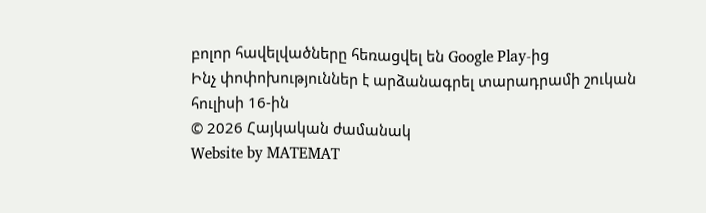բոլոր հավելվածները հեռացվել են Google Play-ից
Ինչ փոփոխություններ է արձանագրել տարադրամի շուկան հուլիսի 16-ին
© 2026 Հայկական ժամանակ
Website by MATEMAT